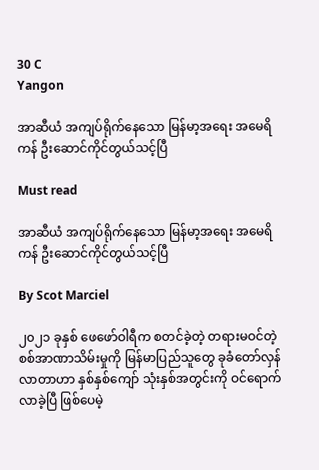30 C
Yangon

အာဆီယံ အကျပ်ရိုက်နေသော မြန်မာ့အရေး အမေရိကန် ဦးဆောင်ကိုင်တွယ်သင့်ပြီ

Must read

အာဆီယံ အကျပ်ရိုက်နေသော မြန်မာ့အရေး အမေရိကန် ဦးဆောင်ကိုင်တွယ်သင့်ပြီ

By Scot Marciel

၂၀၂၁ ခုနှစ် ဖေဖော်ဝါရီက စတင်ခဲ့တဲ့ တရားမဝင်တဲ့ စစ်အာဏာသိမ်းမှုကို မြန်မာပြည်သူတွေ ခုခံတော်လှန်လာတာဟာ နှစ်နှစ်ကျော် သုံးနှစ်အတွင်းကို ဝင်ရောက်လာခဲ့ပြီ ဖြစ်ပေမဲ့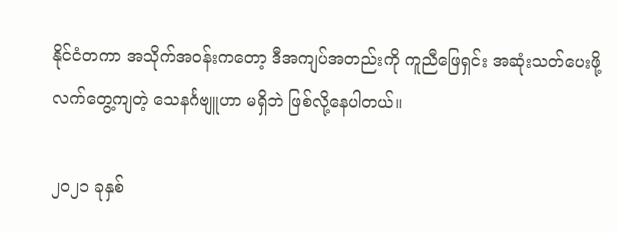နိုင်ငံတကာ အသိုက်အဝန်းကတော့ ဒီအကျပ်အတည်းကို ကူညီဖြေရှင်း အဆုံးသတ်ပေးဖို့ လက်တွေ့ကျတဲ့ သေနင်္ဂဗျူဟာ မရှိဘဲ ဖြစ်လို့နေပါတယ်။

၂၀၂၁ ခုနှစ်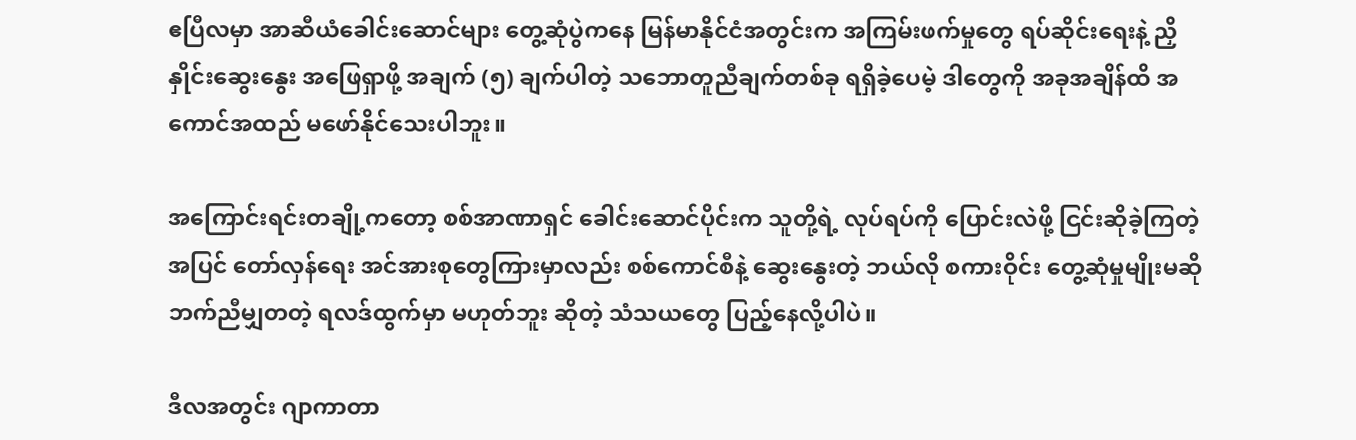ဧပြီလမှာ အာဆီယံခေါင်းဆောင်များ တွေ့ဆုံပွဲကနေ မြန်မာနိုင်ငံအတွင်းက အကြမ်းဖက်မှုတွေ ရပ်ဆိုင်းရေးနဲ့ ညှိနှိုင်းဆွေးနွေး အဖြေရှာဖို့ အချက် (၅) ချက်ပါတဲ့ သဘောတူညီချက်တစ်ခု ရရှိခဲ့ပေမဲ့ ဒါတွေကို အခုအချိန်ထိ အကောင်အထည် မဖော်နိုင်သေးပါဘူး။

အကြောင်းရင်းတချို့ကတော့ စစ်အာဏာရှင် ခေါင်း‌ဆောင်ပိုင်းက သူတို့ရဲ့ လုပ်ရပ်ကို ပြောင်းလဲဖို့ ငြင်းဆိုခဲ့ကြတဲ့အပြင် တော်လှန်ရေး အင်အားစုတွေကြားမှာလည်း စစ်ကောင်စီနဲ့ ဆွေးနွေးတဲ့ ဘယ်လို စကားဝိုင်း တွေ့ဆုံမှုမျိုးမဆို ဘက်ညီမျှတတဲ့ ရလဒ်ထွက်မှာ မဟုတ်ဘူး ဆိုတဲ့ သံသယတွေ ပြည့်နေလို့ပါပဲ။

ဒီလအတွင်း ဂျာကာတာ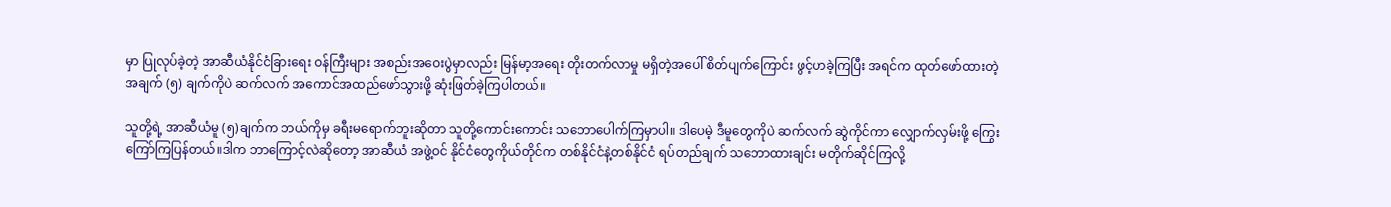မှာ ပြုလုပ်ခဲ့တဲ့ အာဆီယံနိုင်ငံခြားရေး ဝန်ကြီးများ အစည်းအဝေးပွဲမှာလည်း မြန်မာ့အရေး တိုးတက်လာမှု မရှိတဲ့အပေါ် စိတ်ပျက်ကြောင်း ဖွင့်ဟခဲ့ကြပြီး အရင်က ထုတ်ဖော်ထားတဲ့ အချက် (၅) ချက်ကိုပဲ ဆက်လက် အကောင်အထည်ဖော်သွားဖို့ ဆုံးဖြတ်ခဲ့ကြပါတယ်။

သူတို့ရဲ့ အာဆီယံမူ (၅)ချက်က ဘယ်ကိုမှ ခရီးမရောက်ဘူးဆိုတာ သူတို့ကောင်းကောင်း သဘောပေါက်ကြမှာပါ။ ဒါပေမဲ့ ဒီမူတွေကိုပဲ ဆက်လက် ဆွဲကိုင်ကာ လျှောက်လှမ်းဖို့ ကြွေးကြော်ကြပြန်တယ်။ဒါက ဘာကြောင့်လဲဆို‌တော့ အာဆီယံ အဖွဲ့ဝင် နိုင်ငံတွေကိုယ်တိုင်က တစ်နိုင်ငံနဲ့တစ်နိုင်ငံ ရပ်တည်ချက် သဘောထားချင်း မတိုက်ဆိုင်ကြလို့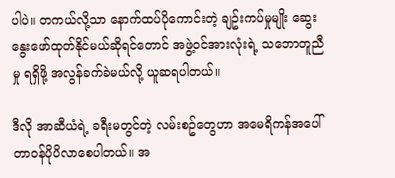ပါပဲ။ တကယ်လို့သာ နောက်ထပ်ပို‌ကောင်းတဲ့ ချဥ်းကပ်မှုမျိုး ဆွေးနွေးဖော်ထုတ်နိုင်မယ်ဆိုရင်‌တောင် အဖွဲ့ဝင်အားလုံးရဲ့ သဘောတူညီမှု ရရှိဖို့ အလွန်ခက်ခဲမယ်လို့ ယူဆရပါတယ်။

ဒီလို အာဆီယံရဲ့ ခရီးမတွင်တဲ့ လမ်းစဥ်တွေဟာ အမေရိကန်အပေါ် တာဝန်ပိုပိလာစေပါတယ်။ အ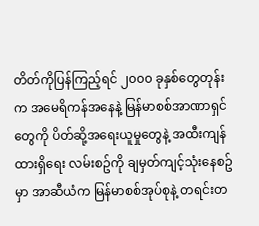တိတ်ကိုပြန်ကြည့်ရင် ၂၀၀၀ ခုနှစ်တွေတုန်းက အမေရိကန်အနေနဲ့ မြန်မာစစ်အာဏာရှင်တွေကို ပိတ်ဆို့အရေးယူမှုတွေနဲ့ အထီးကျန်ထားရှိရေး လမ်းစဥ်ကို ချမှတ်ကျင့်သုံးနေစဥ်မှာ အာဆီယံက မြန်မာစစ်အုပ်စုနဲ့ တရင်းတ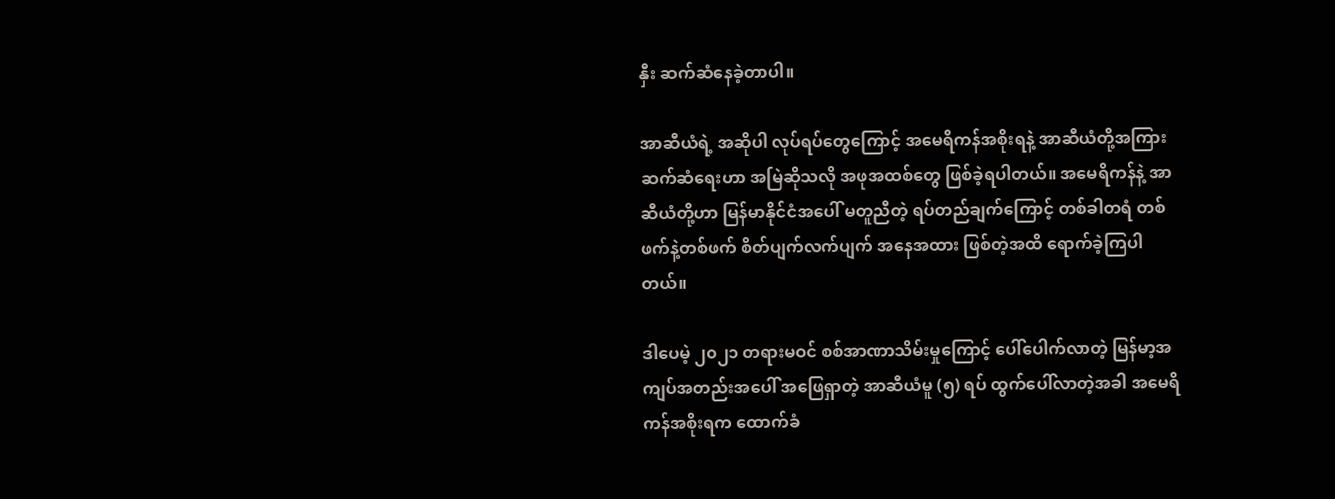နှီး ဆက်ဆံနေခဲ့တာပါ။

အာဆီယံရဲ့ အဆိုပါ လုပ်ရပ်တွေကြောင့် အမေရိကန်အစိုးရနဲ့ အာဆီယံတို့အကြား ဆက်ဆံရေးဟာ အမြဲဆိုသလို အဖုအထစ်တွေ ဖြစ်ခဲ့ရပါတယ်။ အမေရိကန်နဲ့ အာဆီယံတို့ဟာ မြန်မာနိုင်ငံအပေါ် မတူညီတဲ့ ရပ်တည်ချက်ကြောင့် တစ်ခါတရံ တစ်ဖက်နဲ့တစ်ဖက် စိတ်ပျက်လက်ပျက် အနေအထား ဖြစ်တဲ့အထိ ရောက်ခဲ့ကြပါတယ်။

ဒါပေမဲ့ ၂၀၂၁ တရားမဝင် စစ်အာဏာသိမ်းမှုကြောင့် ပေါ်ပေါက်လာတဲ့ မြန်မာ့အကျပ်အတည်းအပေါ် အဖြေရှာတဲ့ အာဆီယံမူ (၅) ရပ် ထွက်ပေါ်လာတဲ့အခါ အမေရိကန်အစိုးရက ထောက်ခံ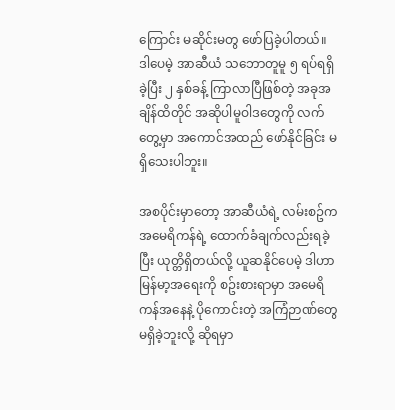ကြောင်း မဆိုင်းမတွ ဖော်ပြခဲ့ပါတယ်။ ဒါပေမဲ့ အာဆီယံ သဘောတူမူ ၅ ရပ်ရရှိခဲ့ပြီး ၂ နှစ်ခန့် ကြာလာပြီဖြစ်တဲ့ အခုအချိန်ထိတိုင် အဆိုပါမူဝါဒတွေကို လက်တွေ့မှာ အကောင်အထည် ဖော်နိုင်ခြင်း မရှိသေးပါဘူး။

အစပိုင်းမှာတော့ အာဆီယံရဲ့ လမ်းစဥ်က အမေရိကန်ရဲ့ ထောက်ခံချက်လည်းရခဲ့ပြီး ယုတ္တိရှိတယ်လို့ ယူဆနိုင်ပေမဲ့ ဒါဟာ မြန်မာ့အရေးကို စဥ်းစားရာမှာ အမေရိကန်အနေနဲ့ ပိုကောင်းတဲ့ အကြံဉာဏ်တွေ မရှိခဲ့ဘူးလို့ ဆိုရမှာ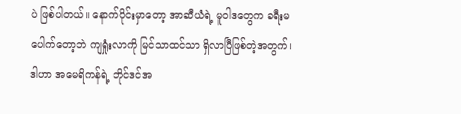ပဲ ဖြစ်ပါတယ်။ နောက်ပိုင်းမှာတော့ အာဆီယံရဲ့ မူဝါဒတွေက ခရီးမပေါက်တော့ဘဲ ကျရှုံးလာကို မြင်သာထင်သာ ရှိလာပြီဖြစ်တဲ့အတွက်၊ ဒါဟာ အမေရိကန်ရဲ့ ဘိုင်ဒင်အ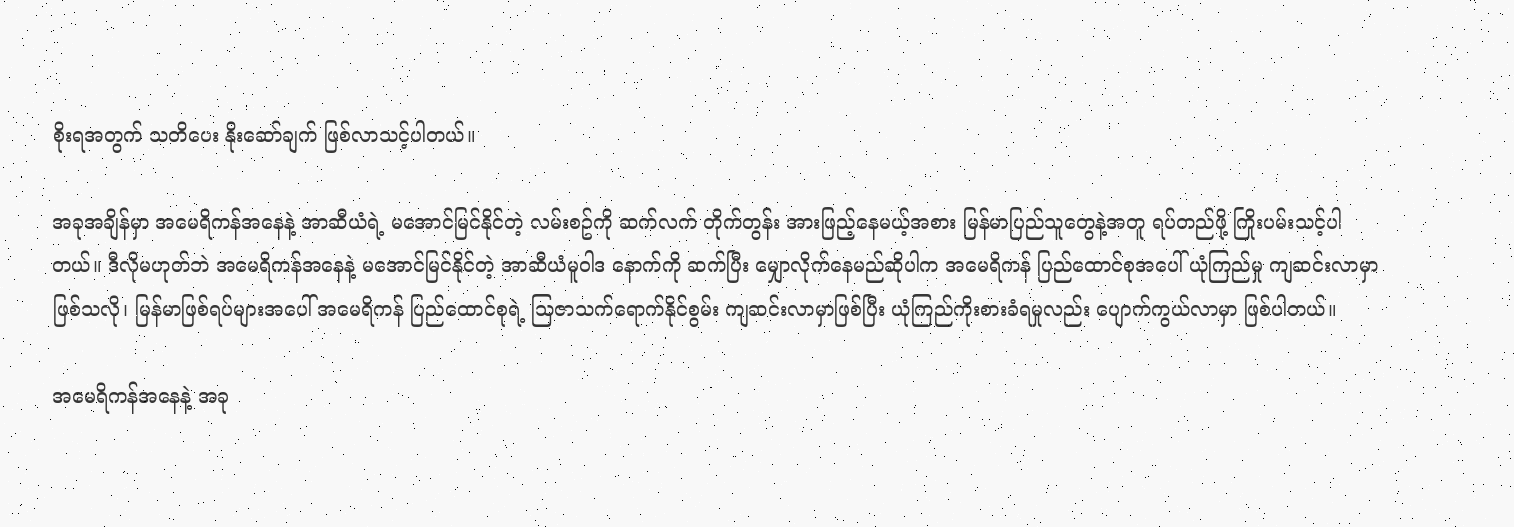စိုးရအတွက် သတိပေး နိုးဆော်ချက် ဖြစ်လာသင့်ပါတယ်။

အခုအချိန်မှာ အမေရိကန်အနေနဲ့ အာဆီယံရဲ့ မအောင်မြင်နိုင်တဲ့ လမ်းစဥ်ကို ဆက်လက် တိုက်တွန်း အားဖြည့်နေမယ့်အစား မြန်မာပြည်သူတွေနဲ့အတူ ရပ်တည်ဖို့ ကြိုးပမ်းသင့်ပါတယ်။ ဒီလိုမဟုတ်ဘဲ အမေရိကန်အနေနဲ့ မအောင်မြင်နိုင်တဲ့ အာဆီယံမူဝါဒ နောက်ကို ဆက်ပြီး မျှောလိုက်နေမည်ဆိုပါက အမေရိကန် ပြည်ထောင်စုအပေါ် ယုံကြည်မှု ကျဆင်းလာမှာဖြစ်သလို၊ မြန်မာဖြစ်ရပ်များအပေါ် အမေရိကန် ပြည်ထောင်စုရဲ့ သြဇာသက်ရောက်နိုင်စွမ်း ကျဆင်းလာမှာဖြစ်ပြီး ယုံကြည်ကိုးစားခံရမှုလည်း ပျောက်ကွယ်လာမှာ ဖြစ်ပါတယ်။

အမေရိကန်အနေနဲ့ အခု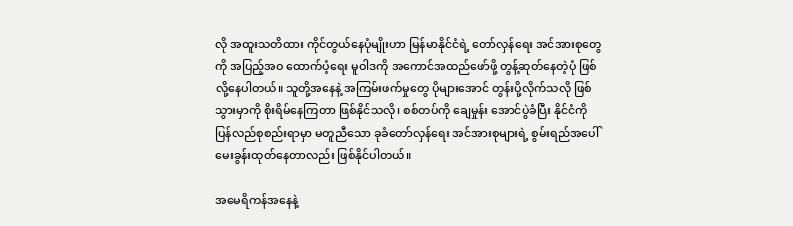လို အထူးသတိထား ကိုင်တွယ်နေပုံမျိုးဟာ မြန်မာနိုင်ငံရဲ့ တော်လှန်ရေး အင်အားစုတွေကို အပြည့်အဝ ထောက်ပံ့ရေး မူဝါဒကို အကောင်အထည်ဖော်ဖို့ တွန့်ဆုတ်နေတဲ့ပုံ ဖြစ်လို့နေပါတယ်။ သူတို့အနေနဲ့ အကြမ်းဖက်မှုတွေ ပိုများအောင် တွန်းပို့လိုက်သလို ဖြစ်သွားမှာကို စိုးရိမ်နေကြတာ ဖြစ်နိုင်သလို၊ စစ်တပ်ကို ချေမှုန်း အောင်ပွဲခံပြီး နိုင်ငံကို ပြန်လည်စုစည်းရာမှာ မတူညီသော ခုခံတော်လှန်ရေး အင်အားစုများရဲ့ စွမ်းရည်အပေါ် မေးခွန်းထုတ်နေတာလည်း ဖြစ်နိုင်ပါတယ်။

အမေရိကန်အနေနဲ့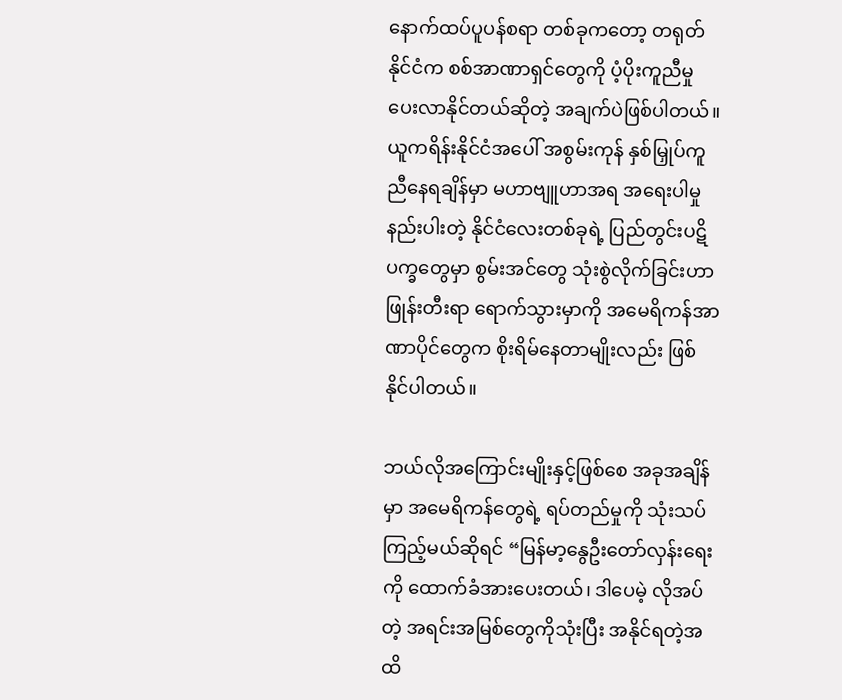နောက်ထပ်ပူပန်စရာ တစ်ခုကတော့ တရုတ်နိုင်ငံက စစ်အာဏာရှင်တွေကို ပံ့ပိုးကူညီမှု ပေးလာနိုင်တယ်ဆိုတဲ့ အချက်ပဲဖြစ်ပါတယ်။ ယူကရိန်းနိုင်ငံအပေါ် အစွမ်းကုန် နှစ်မြှုပ်ကူညီနေရချိန်မှာ မဟာဗျူဟာအရ အရေးပါမှု နည်းပါးတဲ့ နိုင်ငံလေးတစ်ခုရဲ့ ပြည်တွင်းပဋိပက္ခတွေမှာ စွမ်းအင်တွေ သုံးစွဲလိုက်ခြင်းဟာ ဖြုန်းတီးရာ ရောက်သွားမှာကို အမေရိကန်အာဏာပိုင်တွေက စိုးရိမ်နေတာမျိုးလည်း ဖြစ်နိုင်ပါတယ်။

ဘယ်လိုအကြောင်းမျိုးနှင့်ဖြစ်စေ အခုအချိန်မှာ အ‌မေရိကန်တွေရဲ့ ရပ်တည်မှုကို သုံးသပ်ကြည့်မယ်ဆိုရင် “မြန်မာ့နွေဦးတော်လှန်းရေးကို ထောက်ခံအားပေးတယ်၊ ဒါပေမဲ့ လိုအပ်တဲ့ အရင်းအမြစ်တွေကိုသုံးပြီး အနိုင်ရတဲ့အထိ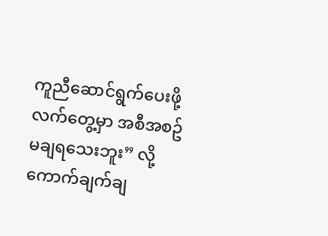ကူညီဆောင်ရွက်ပေးဖို့ လက်တွေ့မှာ အစီအစဥ် မချရသေးဘူး” လို့ ကောက်ချက်ချ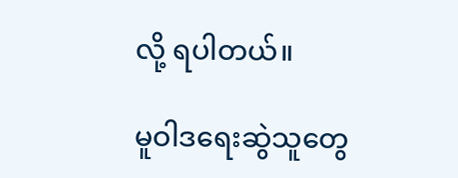လို့ ရပါတယ်။

မူဝါဒရေးဆွဲသူတွေ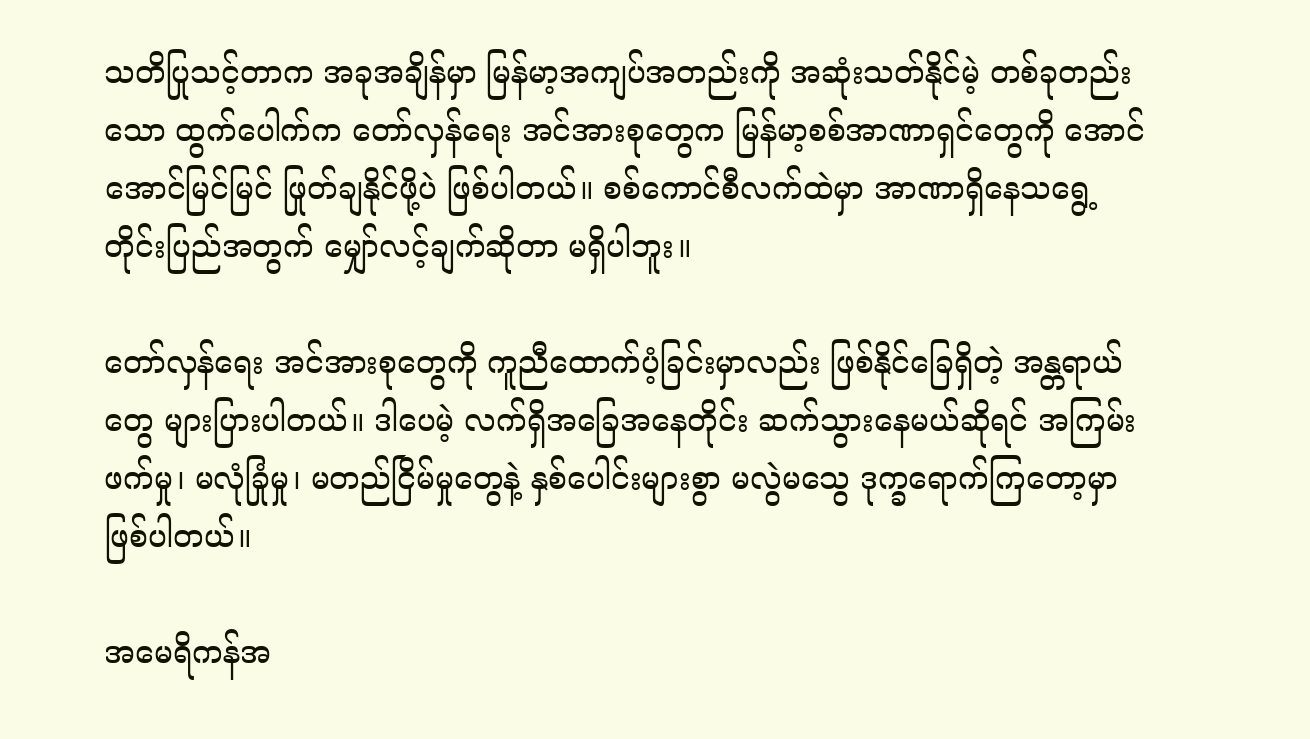သတိပြုသင့်တာက အခုအချိန်မှာ မြန်မာ့အကျပ်အတည်းကို အဆုံးသတ်နိုင်မဲ့ တစ်ခုတည်းသော ထွက်ပေါက်က တော်လှန်ရေး အင်အားစုတွေက မြန်မာ့စစ်အာဏာရှင်တွေကို အောင်အောင်မြင်မြင် ဖြုတ်ချနိုင်ဖို့ပဲ ဖြစ်ပါတယ်။ စစ်ကောင်စီလက်ထဲမှာ အာဏာရှိနေသရွေ့ တိုင်းပြည်အတွက် မျှော်လင့်ချက်ဆိုတာ မရှိပါဘူး။

တော်လှန်‌ရေး အင်အားစုတွေကို ကူညီထောက်ပံ့ခြင်းမှာလည်း ဖြစ်နိုင်ခြေရှိတဲ့ အန္တရာယ်တွေ များပြားပါတယ်။ ဒါပေမဲ့ လက်ရှိအခြေအနေတိုင်း ဆက်သွားနေမယ်ဆိုရင် အကြမ်းဖက်မှု၊ မလုံခြုံမှု၊ မတည်ငြိမ်မှုတွေနဲ့ နှစ်ပေါင်းများစွာ မလွဲမသွေ ဒုက္ခရောက်ကြတော့မှာ ဖြစ်ပါတယ်။

အမေရိကန်အ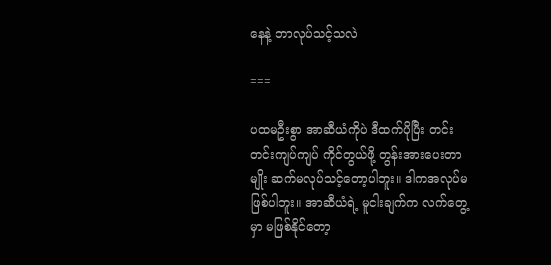နေနဲ့ ဘာလုပ်သင့်သလဲ

===

ပထမဦးစွာ အာဆီယံကိုပဲ ဒီထက်ပိုပြီး တင်းတင်းကျပ်ကျပ် ကိုင်တွယ်ဖို့ တွန်းအားပေးတာမျိုး ဆက်မလုပ်သင့်တော့ပါဘူး။ ဒါကအလုပ်မဖြစ်ပါဘူး။ အာဆီယံရဲ့ မူငါးချက်က လက်တွေ့မှာ မဖြစ်နိုင်တော့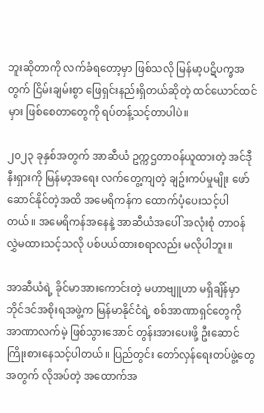ဘူးဆိုတာကို လက်ခံရတော့မှာ ဖြစ်သလို မြန်မာ့ပဋိပက္ခအတွက် ငြိမ်းချမ်းစွာ ဖြေရှင်းနည်းရှိတယ်ဆိုတဲ့ ထင်ယောင်ထင်မှား ဖြစ်‌စေတာတွေကို ရပ်တန့်သင့်တာပါပဲ။

၂၀၂၃ ခုနှစ်အတွက် အာဆီယံ ဥက္ကဌတာဝန်ယူထားတဲ့ အင်ဒီုနီးရှားကို မြန်မာ့အရေး လက်တွေ့ကျတဲ့ ချဥ်းကပ်မှုမျိုး ဖော်ဆောင်နိုင်တဲ့အထိ အမေရိကန်က ထောက်ပံ့ပေးသင့်ပါတယ်။ အမေရိကန်အနေနဲ့ အာဆီယံအပေါ် အလုံးစုံ တာဝန်လွှဲမထားသင့်သလို ပစ်ပယ်ထားစရာလည်း မလိုပါဘူး။

အာဆီယံရဲ့ ခိုင်မာအားကောင်းတဲ့ မဟာဗျူဟာ မရှိချိန်မှာ ဘိုင်ဒင်အစိုးရအဖွဲ့က မြန်မာနိုင်ငံရဲ့ စစ်အာဏာရှင်တွေကို အာဏာလက်မဲ့ ဖြစ်သွားအောင် တွန်းအားပေးဖို့ ဦးဆောင် ကြိုးစားနေသင့်ပါတယ်။ ပြည်တွင်း တော်လှန်ရေးတပ်ဖွဲ့တွေအတွက် လိုအပ်တဲ့ အထောက်အ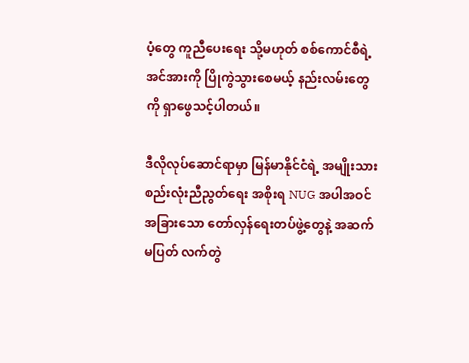ပံ့တွေ ကူညီပေးရေး သို့မဟုတ် စစ်ကောင်စီရဲ့ အင်အားကို ပြိုကွဲသွားစေမယ့် နည်းလမ်းတွေကို ရှာဖွေသင့်ပါတယ်။

ဒီလိုလုပ်‌ဆောင်ရာမှာ မြန်မာနိုင်ငံရဲ့ အမျိုးသားစည်းလုံးညီညွတ်ရေး အစိုးရ NUG အပါအဝင် အခြားသော တော်လှန်‌ရေးတပ်ဖွဲ့တွေနဲ့ အဆက်မပြတ် လက်တွဲ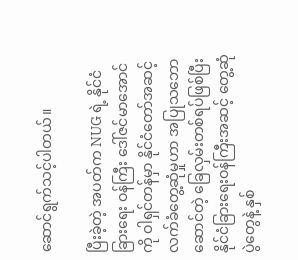ဆောင်ရွက်သင့်ပါတယ်။

ပြီးခဲ့တဲ့ အပတ်က NUG ရဲ့ နိုင်ငံခြားရေး ဝန်ကြီး ဒေါ်ဇင်မာအောင်ကို ဝါရှင်တန်မှာ နိုင်ငံတော်အဆင့် လက်ခံတွေ့ဆုံမှုဟာ အပြုသဘောဆောင်တဲ့ ခြေလှမ်းတစ်ရပ်ဖြစ်ပြီး နိုင်ငံခြားရေးဝန်ကြီးအဆင့် တွေ့ဆုံပွဲတွေနဲ့ နှစ်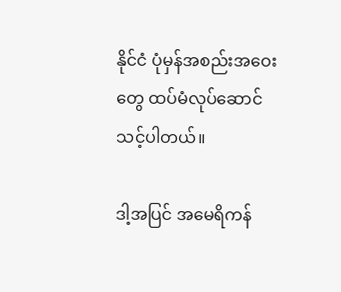နိုင်ငံ ပုံမှန်အစည်းအဝေးတွေ ထပ်မံလုပ်ဆောင်သင့်ပါတယ်။

ဒါ့အပြင် အမေရိကန်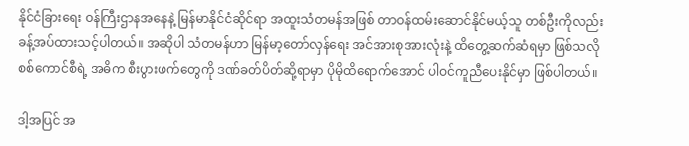နိုင်ငံခြားရေး ဝန်ကြီးဌာနအနေနဲ့ မြန်မာနိုင်ငံဆိုင်ရာ အထူးသံတမန်အဖြစ် တာဝန်ထမ်းဆောင်နိုင်မယ့်သူ တစ်ဦးကိုလည်း ခန့်အပ်ထားသင့်ပါတယ်။ အဆိုပါ သံတမန်ဟာ မြန်မာ့တော်လှန်ရေး အင်အားစုအားလုံးနဲ့ ထိတွေ့ဆက်ဆံရမှာ ဖြစ်သလို စစ်ကောင်စီရဲ့ အဓိက စီးပွားဖက်တွေကို ဒဏ်ခတ်ပိတ်ဆို့ရာမှာ ပိုမိုထိရောက်‌အောင် ပါဝင်ကူညီပေးနိုင်မှာ ဖြစ်ပါတယ်။

ဒါ့အပြင် အ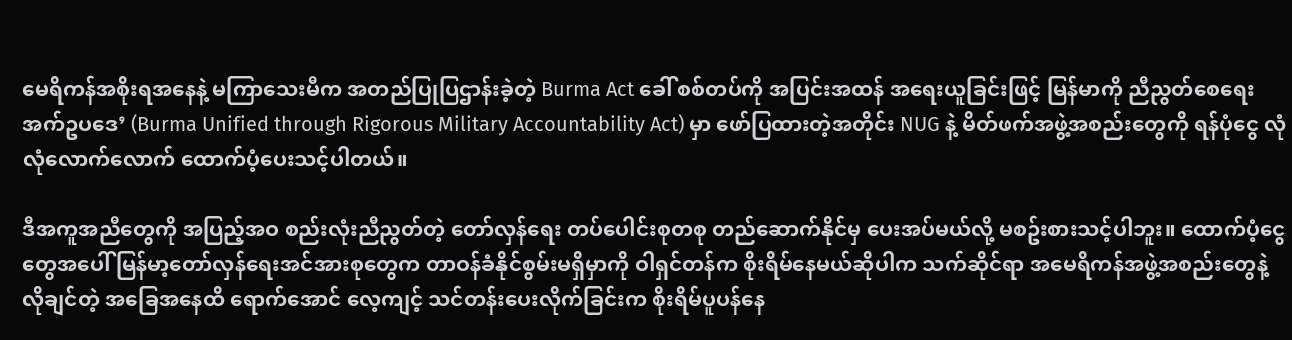မေရိကန်အစိုးရအနေနဲ့ မကြာသေးမီက အတည်ပြုပြဌာန်းခဲ့တဲ့ Burma Act ခေါ် စစ်တပ်ကို အပြင်းအထန် အရေးယူခြင်းဖြင့် မြန်မာကို ညီညွတ်စေရေး အက်ဥပဒေ’ (Burma Unified through Rigorous Military Accountability Act) မှာ ဖော်ပြထားတဲ့အတိုင်း NUG နဲ့ မိတ်ဖက်အဖွဲ့အစည်းတွေကို ရန်ပုံငွေ လုံလုံလောက်လောက် ထောက်ပံ့ပေးသင့်ပါတယ်။

ဒီအကူအညီတွေကို အပြည့်အဝ စည်းလုံးညီညွတ်တဲ့ တော်လှန်ရေး တပ်ပေါင်းစုတစု တည်ဆောက်နိုင်မှ ပေးအပ်မယ်လို့ မစဥ်းစားသင့်ပါဘူး။ ထောက်ပံ့ငွေတွေအပေါ် မြန်မာ့တော်လှန်ရေးအင်အားစုတွေက တာဝန်ခံနိုင်စွမ်းမရှိမှာကို ဝါရှင်တန်က စိုးရိမ်နေမယ်ဆိုပါက သက်ဆိုင်ရာ အမေရိကန်အဖွဲ့အစည်းတွေနဲ့ လိုချင်တဲ့ အခြေအနေထိ ရောက်အောင် လေ့ကျင့် သင်တန်းပေးလိုက်ခြင်းက စိုးရိမ်ပူပန်နေ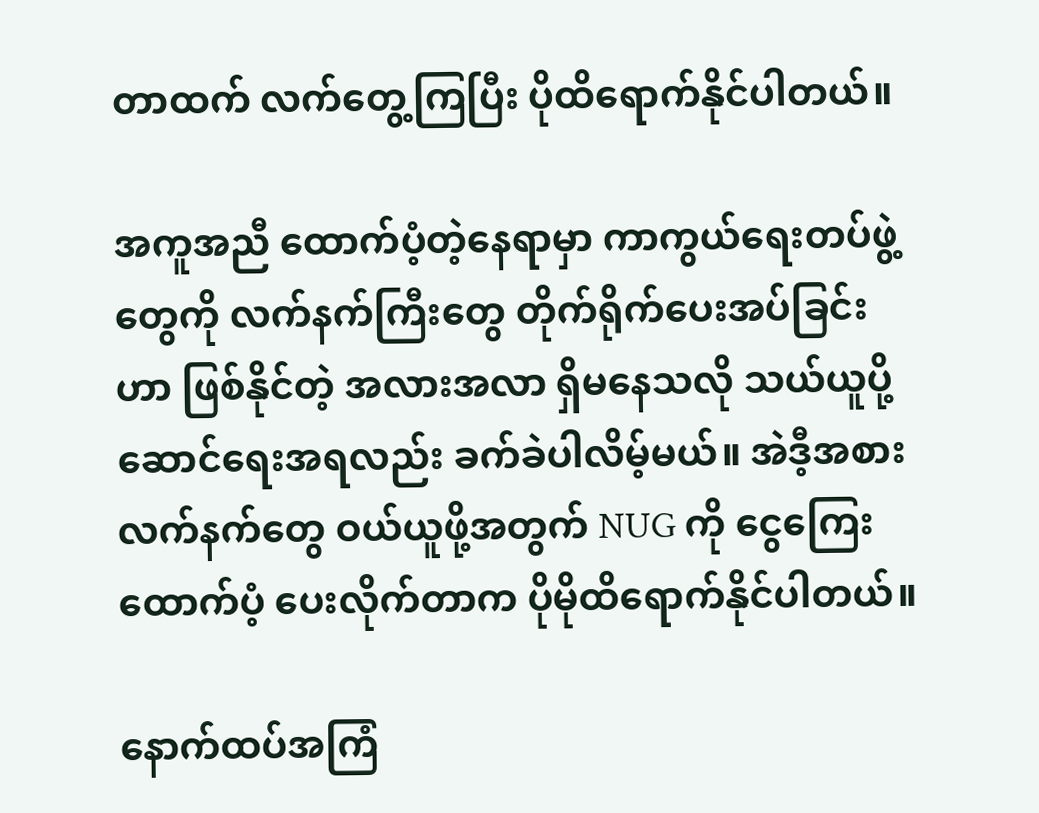တာထက် လက်တွေ့ကြပြီး ပိုထိ‌ရောက်နိုင်ပါတယ်။

အကူအညီ ထောက်ပံ့တဲ့နေရာမှာ ကာကွယ်ရေးတပ်ဖွဲ့တွေကို လက်နက်ကြီးတွေ တိုက်ရိုက်ပေးအပ်ခြင်းဟာ ဖြစ်နိုင်တဲ့ အလားအလာ ရှိမနေသလို သယ်ယူပို့ဆောင်ရေးအရလည်း ခက်ခဲပါလိမ့်မယ်။ အဲဒီ့အစား လက်နက်တွေ ဝယ်ယူဖို့အတွက် NUG ကို ငွေကြေးထောက်ပံ့ ပေးလိုက်တာက ပိုမိုထိရောက်နိုင်ပါတယ်။

နောက်ထပ်အကြံ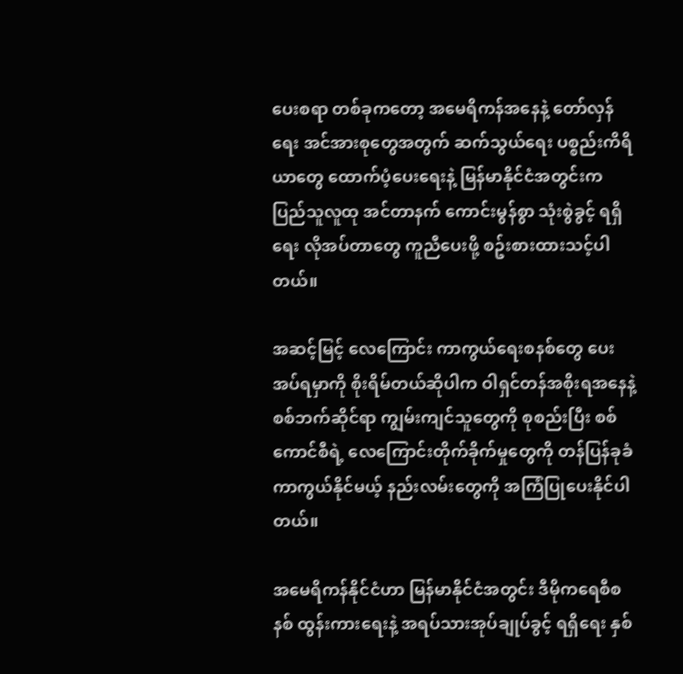ပေးစရာ တစ်ခုကတော့ အမေရိကန်အနေနဲ့ တော်လှန်ရေး အင်အားစုတွေအတွက် ဆက်သွယ်ရေး ပစ္စည်းကိရိယာတွေ ထောက်ပံ့ပေးရေးနဲ့ မြန်မာနိုင်ငံအတွင်းက ပြည်သူလူထု အင်တာနက် ကောင်းမွန်စွာ သုံးစွဲခွင့် ရရှိရေး လိုအပ်တာတွေ ကူညီပေးဖို့ စဥ်းစားထားသင့်ပါတယ်။

အဆင့်မြင့် လေကြောင်း ကာကွယ်ရေးစနစ်တွေ ပေးအပ်ရမှာကို စိုးရိမ်တယ်ဆိုပါက ဝါရှင်တန်အစိုးရအနေနဲ့ စစ်ဘက်ဆိုင်ရာ ကျွမ်းကျင်သူတွေကို စုစည်းပြီး စစ်ကောင်စီရဲ့ လေကြောင်းတိုက်ခိုက်မှုတွေကို တန်ပြန်ခုခံကာကွယ်နိုင်မယ့် နည်းလမ်းတွေကို အကြံပြုပေးနိုင်ပါတယ်။

အမေရိကန်နိုင်ငံဟာ မြန်မာနိုင်ငံအတွင်း ဒီမိုကရေစီစနစ် ထွန်းကားရေးနဲ့ အရပ်သားအုပ်ချုပ်ခွင့် ရရှိရေး နှစ်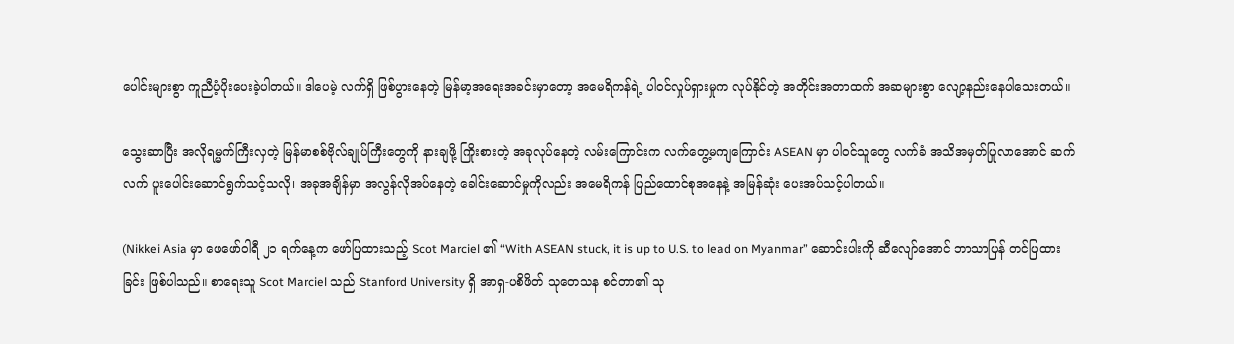ပေါင်းများစွာ ကူညီပံ့ပိုးပေးခဲ့ပါတယ်။ ဒါပေမဲ့ လက်ရှိ ဖြစ်ပွားနေတဲ့ မြန်မာ့အရေးအခင်းမှာတော့ အမေရိကန်ရဲ့ ပါဝင်လှုပ်ရှားမှုက လုပ်နိုင်တဲ့ အတိုင်းအတာထက် အဆများစွာ လျော့နည်းနေပါသေးတယ်။

သွေးဆာပြီး အလိုရမ္မက်ကြီးလှတဲ့ မြန်မာစစ်ဗိုလ်ချုပ်ကြီးတွေကို နားချဖို့ ကြိုးစားတဲ့ အခုလုပ်နေတဲ့ လမ်းကြောင်းက လက်တွေ့မကျကြောင်း ASEAN မှာ ပါဝင်သူတွေ လက်ခံ အသိအမှတ်ပြုလာအောင် ဆက်လက် ပူးပေါင်းဆောင်ရွက်သင့်သလို၊ အခုအချိန်မှာ အလွန်လိုအပ်နေတဲ့ ခေါင်းဆောင်မှုကိုလည်း အမေရိကန် ပြည်ထောင်စုအနေနဲ့ အမြန်ဆုံး ပေးအပ်သင့်ပါတယ်။

(Nikkei Asia မှာ ဖေဖော်ဝါရီ ၂၁ ရက်နေ့က ဖော်ပြထားသည့် Scot Marciel ၏ “With ASEAN stuck, it is up to U.S. to lead on Myanmar” ဆောင်းပါးကို ဆီလျော်အောင် ဘာသာပြန် တင်ပြထားခြင်း ဖြစ်ပါသည်။ စာရေးသူ Scot Marciel သည် Stanford University ရှိ အာရှ-ပစိဖိတ် သုတေသန စင်တာ၏ သု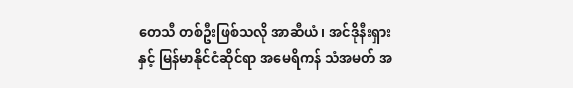တေသီ တစ်ဦးဖြစ်သလို အာဆီယံ၊ အင်ဒိုနီးရှားနှင့် မြန်မာနိုင်ငံဆိုင်ရာ အမေရိကန် သံအမတ် အ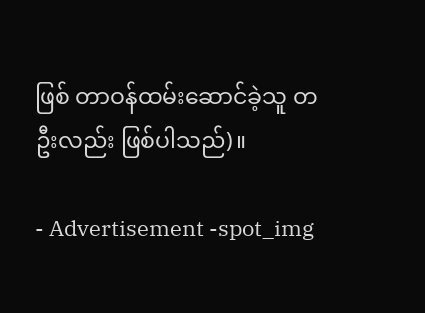ဖြစ် တာဝန်ထမ်းဆောင်ခဲ့သူ တဦးလည်း ဖြစ်ပါသည်)။

- Advertisement -spot_img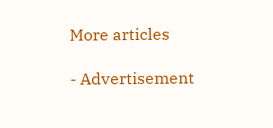More articles

- Advertisement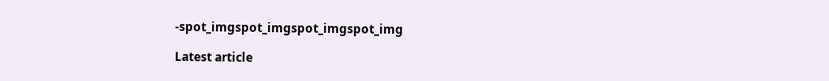-spot_imgspot_imgspot_imgspot_img

Latest article